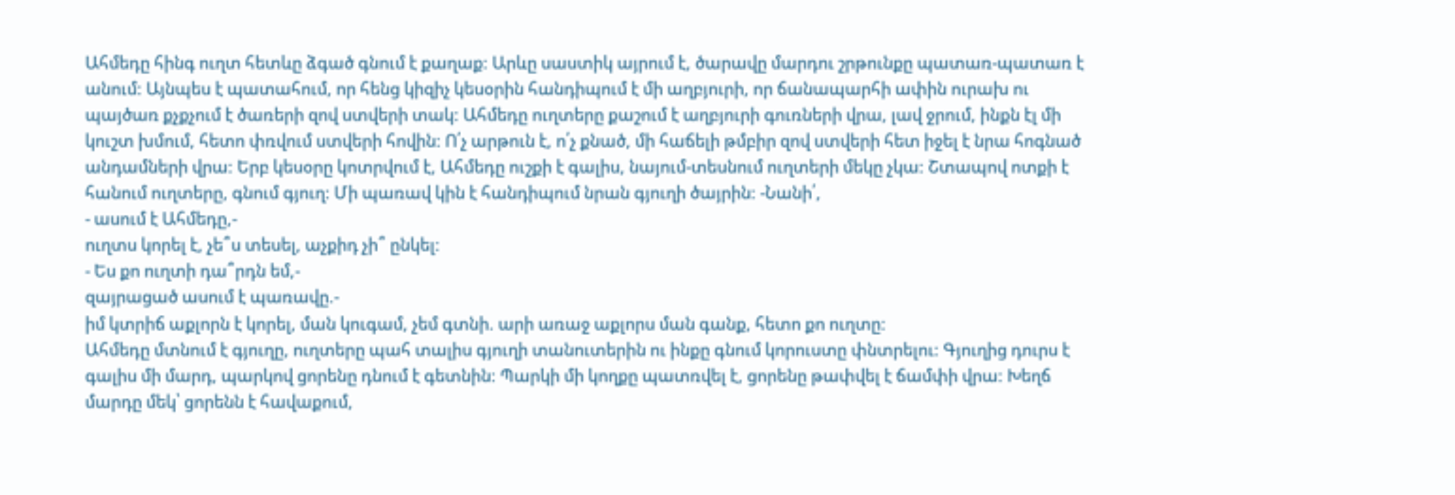Ահմեդը հինգ ուղտ հետևը ձգած գնում է քաղաք: Արևը սաստիկ այրում է, ծարավը մարդու շրթունքը պատառ-պատառ է անում: Այնպես է պատահում, որ հենց կիզիչ կեսօրին հանդիպում է մի աղբյուրի, որ ճանապարհի ափին ուրախ ու պայծառ քչքչում է ծառերի զով ստվերի տակ: Ահմեդը ուղտերը քաշում է աղբյուրի գուռների վրա, լավ ջրում, ինքն էլ մի կուշտ խմում, հետո փռվում ստվերի հովին: Ո՛չ արթուն է, ո՛չ քնած, մի հաճելի թմբիր զով ստվերի հետ իջել է նրա հոգնած անդամների վրա: Երբ կեսօրը կոտրվում է, Ահմեդը ուշքի է գալիս, նայում-տեսնում ուղտերի մեկը չկա: Շտապով ոտքի է հանում ուղտերը, գնում գյուղ: Մի պառավ կին է հանդիպում նրան գյուղի ծայրին: -Նանի՛,
- ասում է Ահմեդը,-
ուղտս կորել է, չե՞ս տեսել, աչքիդ չի՞ ընկել:
- Ես քո ուղտի դա՞րդն եմ,-
զայրացած ասում է պառավը.-
իմ կտրիճ աքլորն է կորել, ման կուգամ, չեմ գտնի. արի առաջ աքլորս ման գանք, հետո քո ուղտը:
Ահմեդը մտնում է գյուղը, ուղտերը պահ տալիս գյուղի տանուտերին ու ինքը գնում կորուստը փնտրելու: Գյուղից դուրս է գալիս մի մարդ, պարկով ցորենը դնում է գետնին: Պարկի մի կողքը պատռվել է, ցորենը թափվել է ճամփի վրա: Խեղճ մարդը մեկ՝ ցորենն է հավաքում,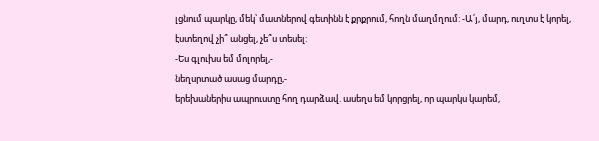լցնում պարկը, մեկ՝ մատներով գետինն է քրքրում, հողն մաղմղում: -Ա՛յ, մարդ, ուղտս է կորել, էստեղով չի՞ անցել, չե՞ս տեսել:
-Ես գլուխս եմ մոլորել,-
նեղսրտած ասաց մարդը,-
երեխաներիս ապրուստը հող դարձավ. ասեղս եմ կորցրել, որ պարկս կարեմ,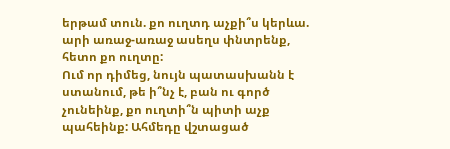երթամ տուն. քո ուղտդ աչքի՞ս կերևա. արի առաջ-առաջ ասեղս փնտրենք, հետո քո ուղտը:
Ում որ դիմեց, նույն պատասխանն է ստանում, թե ի՞նչ է, բան ու գործ չունեինք, քո ուղտի՞ն պիտի աչք պահեինք: Ահմեդը վշտացած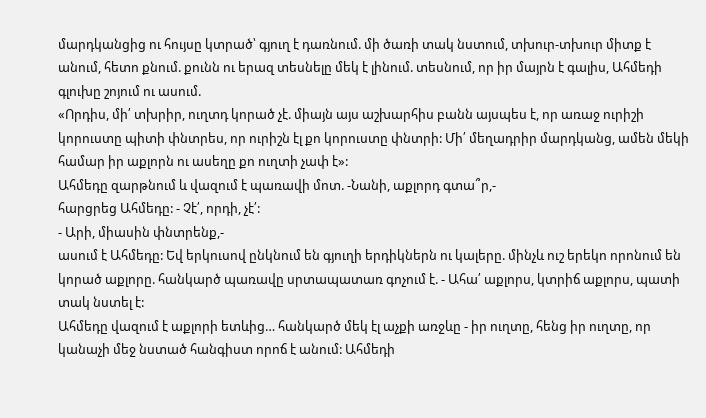մարդկանցից ու հույսը կտրած՝ գյուղ է դառնում. մի ծառի տակ նստում, տխուր-տխուր միտք է անում, հետո քնում. քունն ու երազ տեսնելը մեկ է լինում. տեսնում, որ իր մայրն է գալիս, Ահմեդի գլուխը շոյում ու ասում.
«Որդիս, մի՛ տխրիր, ուղտդ կորած չէ. միայն այս աշխարհիս բանն այսպես է, որ առաջ ուրիշի կորուստը պիտի փնտրես, որ ուրիշն էլ քո կորուստը փնտրի: Մի՛ մեղադրիր մարդկանց, ամեն մեկի համար իր աքլորն ու ասեղը քո ուղտի չափ է»:
Ահմեդը զարթնում և վազում է պառավի մոտ. -Նանի, աքլորդ գտա՞ր,-
հարցրեց Ահմեդը: - Չէ՛, որդի, չէ՛:
- Արի, միասին փնտրենք,-
ասում է Ահմեդը: Եվ երկուսով ընկնում են գյուղի երդիկներն ու կալերը. մինչև ուշ երեկո որոնում են կորած աքլորը. հանկարծ պառավը սրտապատառ գոչում է. - Ահա՛ աքլորս, կտրիճ աքլորս, պատի տակ նստել է:
Ահմեդը վազում է աքլորի ետևից… հանկարծ մեկ էլ աչքի առջևը - իր ուղտը, հենց իր ուղտը, որ կանաչի մեջ նստած հանգիստ որոճ է անում: Ահմեդի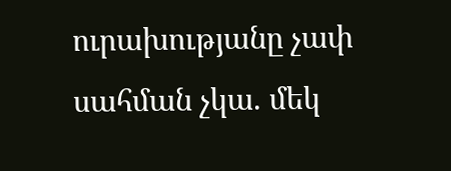ուրախությանը չափ սահման չկա. մեկ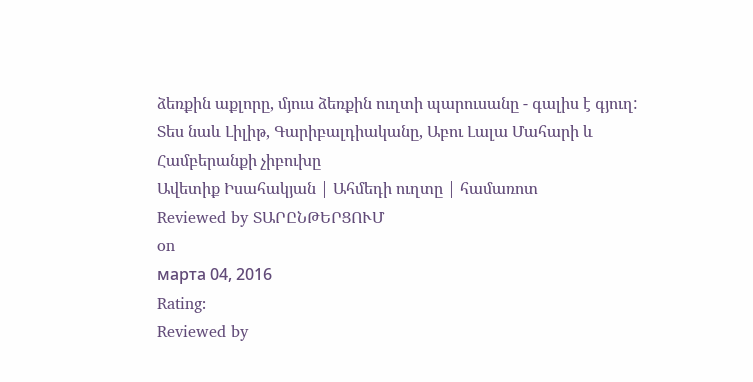ձեռքին աքլորը, մյուս ձեռքին ուղտի պարուսանը - գալիս է գյուղ:
Տես նաև Լիլիթ, Գարիբալդիականը, Աբու Լալա Մահարի և
Համբերանքի չիբուխը
Ավետիք Իսահակյան | Ահմեդի ուղտը | համառոտ
Reviewed by ՏԱՐԸՆԹԵՐՑՈՒՄ
on
марта 04, 2016
Rating:
Reviewed by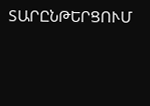ՏԱՐԸՆԹԵՐՑՈՒՄ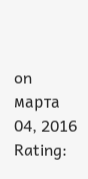on
марта 04, 2016
Rating: